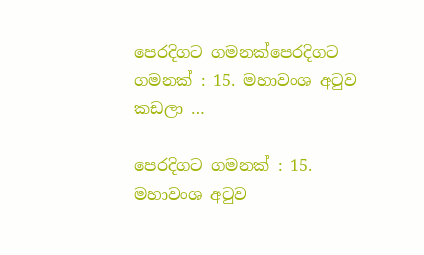පෙරදිගට ගමනක්පෙරදිගට ගමනක් : 15. මහාවංශ අටුව කඩලා …

පෙරදිගට ගමනක් : 15. මහාවංශ අටුව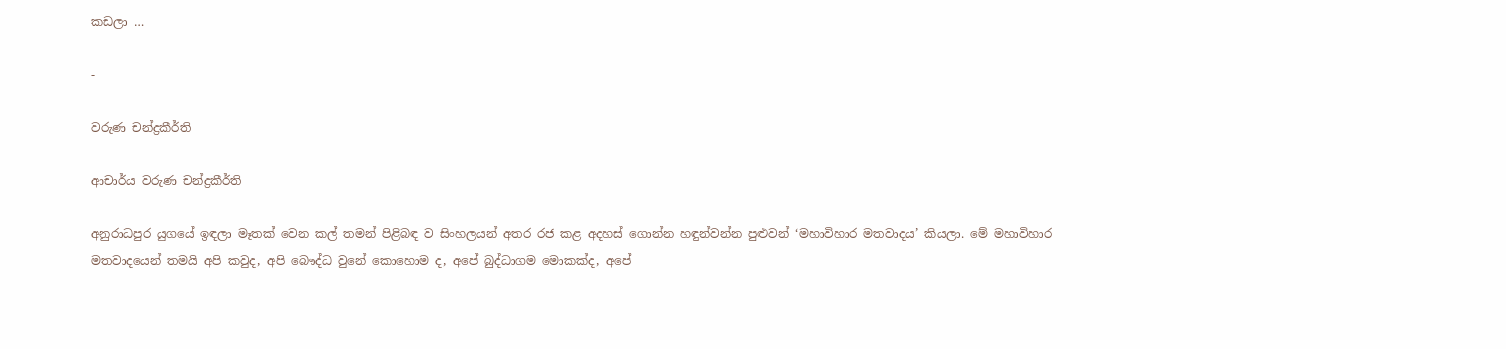කඩලා …

-

වරුණ චන්ද්‍රකීර්ති

ආචාර්ය වරුණ චන්ද්‍රකීර්ති

අනුරාධපුර යුගයේ ඉඳලා මෑතක් වෙන කල් තමන් පිළිබඳ ව සිංහලයන් අතර රජ කළ අදහස් ගොන්න හඳුන්වන්න පුළුවන් ‘මහාවිහාර මතවාදය’ කියලා. මේ මහාවිහාර මතවාදයෙන් තමයි අපි කවුද, අපි බෞද්ධ වුනේ කොහොම ද, අපේ බුද්ධාගම මොකක්ද, අපේ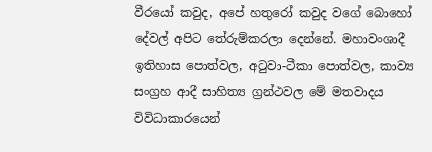වීරයෝ කවුද, අපේ හතුරෝ කවුද වගේ බොහෝ දේවල් අපිට තේරුම්කරලා දෙන්නේ. මහාවංශාදී ඉතිහාස පොත්වල, අටුවා-ටීකා පොත්වල, කාව්‍ය සංග්‍රහ ආදී සාහිත්‍ය ග්‍රන්ථවල මේ මතවාදය විවිධාකාරයෙන්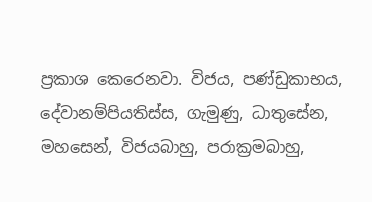ප්‍රකාශ කෙරෙනවා. විජය, පණ්ඩුකාභය, දේවානම්පියතිස්ස, ගැමුණු, ධාතුසේන, මහසෙන්, විජයබාහු, පරාක්‍රමබාහු,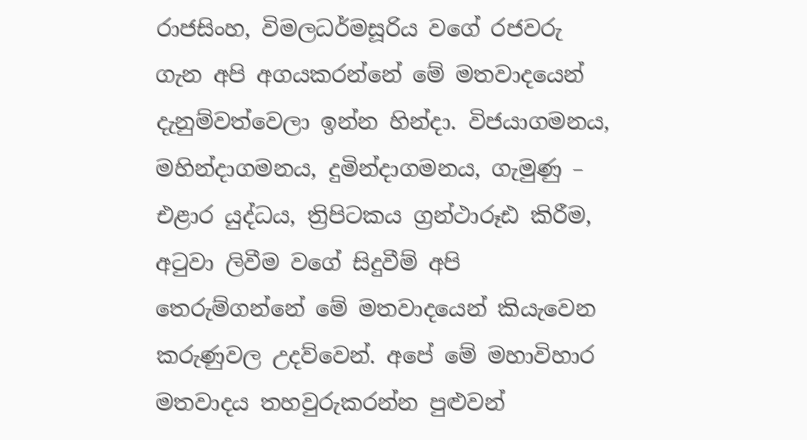රාජසිංහ, විමලධර්මසූරිය වගේ රජවරු ගැන අපි අගයකරන්නේ මේ මතවාදයෙන් දැනුම්වත්වෙලා ඉන්න හින්දා. විජයාගමනය, මහින්දාගමනය, දුමින්දාගමනය, ගැමුණු – එළාර යුද්ධය, ත්‍රිපිටකය ග්‍රන්ථාරූඪ කිරීම, අටුවා ලිවීම වගේ සිදුවීම් අපි තෙරුම්ගන්නේ මේ මතවාදයෙන් කියැවෙන කරුණුවල උදව්වෙන්. අපේ මේ මහාවිහාර මතවාදය තහවුරුකරන්න පුළුවන්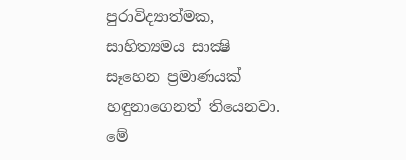පුරාවිද්‍යාත්මක, සාහිත්‍යමය සාක්‍ෂි සෑහෙන ප්‍රමාණයක් හඳුනාගෙනත් තියෙනවා. මේ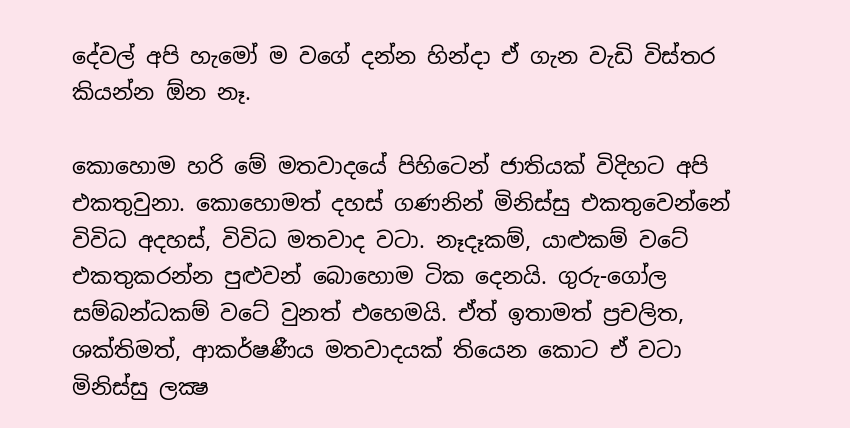දේවල් අපි හැමෝ ම වගේ දන්න හින්දා ඒ ගැන වැඩි විස්තර කියන්න ඕන නෑ.

කොහොම හරි මේ මතවාදයේ පිහිටෙන් ජාතියක් විදිහට අපි එකතුවුනා. කොහොමත් දහස් ගණනින් මිනිස්සු එකතුවෙන්නේ විවිධ අදහස්, විවිධ මතවාද වටා. නෑදෑකම්, යාළුකම් වටේ එකතුකරන්න පුළුවන් බොහොම ටික දෙනයි. ගුරු-ගෝල සම්බන්ධකම් වටේ වුනත් එහෙමයි. ඒත් ඉතාමත් ප්‍රචලිත, ශක්තිමත්, ආකර්ෂණීය මතවාදයක් තියෙන කොට ඒ වටා මිනිස්සු ලක්‍ෂ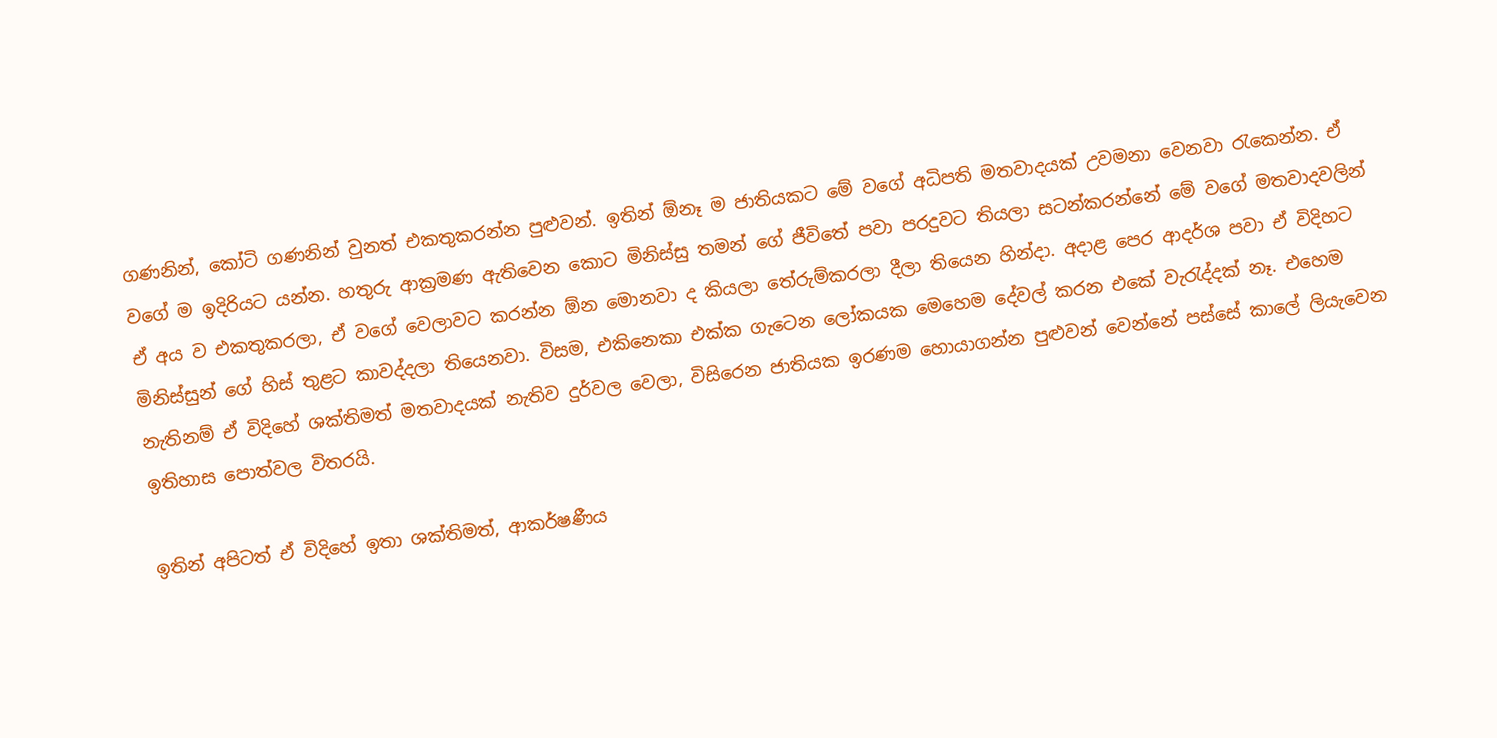ගණනින්, කෝටි ගණනින් වුනත් එකතුකරන්න පුළුවන්. ඉතින් ඕනෑ ම ජාතියකට මේ වගේ අධිපති මතවාදයක් උවමනා වෙනවා රැකෙන්න. ඒ වගේ ම ඉදිරියට යන්න. හතුරු ආක්‍රමණ ඇතිවෙන කොට මිනිස්සු තමන් ගේ ජීවිතේ පවා පරදුවට තියලා සටන්කරන්නේ මේ වගේ මතවාදවලින් ඒ අය ව එකතුකරලා, ඒ වගේ වෙලාවට කරන්න ඕන මොනවා ද කියලා තේරුම්කරලා දීලා තියෙන හින්දා. අදාළ පෙර ආදර්ශ පවා ඒ විදිහට මිනිස්සුන් ගේ හිස් තුළට කාවද්දලා තියෙනවා. විසම, එකිනෙකා එක්ක ගැටෙන ලෝකයක මෙහෙම දේවල් කරන එකේ වැරැද්දක් නෑ. එහෙම නැතිනම් ඒ විදිහේ ශක්තිමත් මතවාදයක් නැතිව දුර්වල වෙලා, විසිරෙන ජාතියක ඉරණම හොයාගන්න පුළුවන් වෙන්නේ පස්සේ කාලේ ලියැවෙන ඉතිහාස පොත්වල විතරයි.

ඉතින් අපිටත් ඒ විදිහේ ඉතා ශක්තිමත්, ආකර්ෂණීය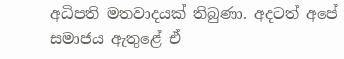අධිපති මතවාදයක් තිබුණා. අදටත් අපේ සමාජය ඇතුළේ ඒ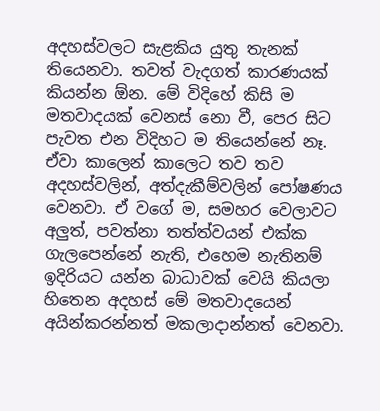අදහස්වලට සැළකිය යුතු තැනක් තියෙනවා. තවත් වැදගත් කාරණයක් කියන්න ඕන. මේ විදිහේ කිසි ම මතවාදයක් වෙනස් නො වී, පෙර සිට පැවත එන විදිහට ම තියෙන්නේ නෑ. ඒවා කාලෙන් කාලෙට තව තව අදහස්වලින්, අත්දැකීම්වලින් පෝෂණය වෙනවා. ඒ වගේ ම, සමහර වෙලාවට අලුත්, පවත්නා තත්ත්වයන් එක්ක ගැලපෙන්නේ නැති, එහෙම නැතිනම් ඉදිරියට යන්න බාධාවක් වෙයි කියලා හිතෙන අදහස් මේ මතවාදයෙන් අයින්කරන්නත් මකලාදාන්නත් වෙනවා.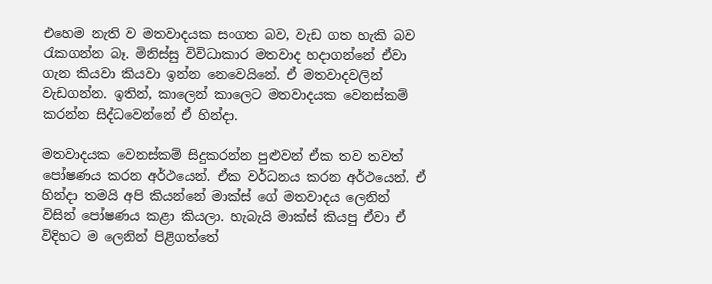එහෙම නැති ව මතවාදයක සංගත බව, වැඩ ගත හැකි බව රැකගන්න බෑ. මිනිස්සු විවිධාකාර මතවාද හදාගන්නේ ඒවා ගැන කියවා කියවා ඉන්න නෙවෙයිනේ. ඒ මතවාදවලින් වැඩගන්න. ඉතින්, කාලෙන් කාලෙට මතවාදයක වෙනස්කම් කරන්න සිද්ධවෙන්නේ ඒ හින්දා.

මතවාදයක වෙනස්කම් සිදුකරන්න පුළුවන් ඒක තව තවත් පෝෂණය කරන අර්ථයෙන්. ඒක වර්ධනය කරන අර්ථයෙන්. ඒ හින්දා තමයි අපි කියන්නේ මාක්ස් ගේ මතවාදය ලෙනින් විසින් පෝෂණය කළා කියලා. හැබැයි මාක්ස් කියපු ඒවා ඒ විදිහට ම ලෙනින් පිළිගත්තේ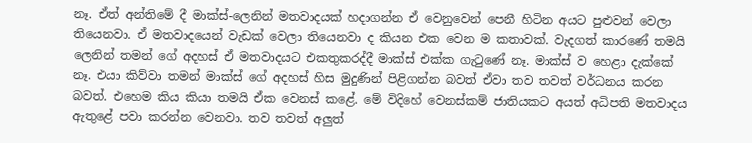නෑ. ඒත් අන්තිමේ දී මාක්ස්-ලෙනින් මතවාදයක් හදාගන්න ඒ වෙනුවෙන් පෙනී හිටින අයට පුළුවන් වෙලා තියෙනවා. ඒ මතවාදයෙන් වැඩක් වෙලා තියෙනවා ද කියන එක වෙන ම කතාවක්. වැදගත් කාරණේ තමයි ලෙනින් තමන් ගේ අදහස් ඒ මතවාදයට එකතුකරද්දී මාක්ස් එක්ක ගැටුණේ නෑ. මාක්ස් ව හෙළා දැක්කේ නෑ. එයා කිව්වා තමන් මාක්ස් ගේ අදහස් හිස මුදුණින් පිළිගන්න බවත් ඒවා තව තවත් වර්ධනය කරන බවත්. එහෙම කිය කියා තමයි ඒක වෙනස් කළේ. මේ විදිහේ වෙනස්කම් ජාතියකට අයත් අධිපති මතවාදය ඇතුළේ පවා කරන්න වෙනවා. තව තවත් අලුත්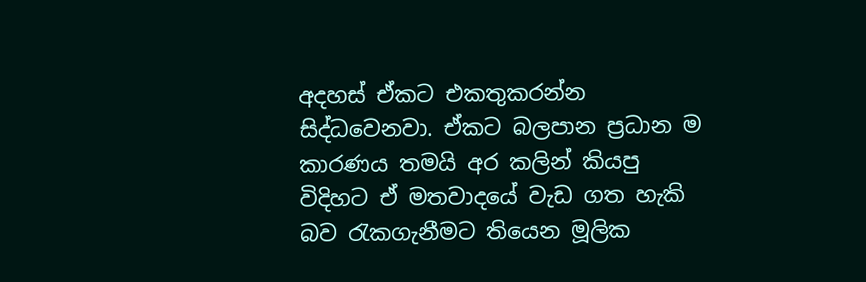අදහස් ඒකට එකතුකරන්න සිද්ධවෙනවා. ඒකට බලපාන ප්‍රධාන ම කාරණය තමයි අර කලින් කියපු විදිහට ඒ මතවාදයේ වැඩ ගත හැකි බව රැකගැනීමට තියෙන මූලික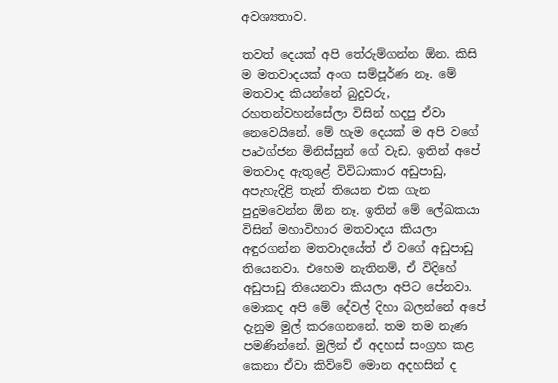අවශ්‍යතාව.

තවත් දෙයක් අපි තේරුම්ගන්න ඕන. කිසි ම මතවාදයක් අංග සම්පූර්ණ නෑ. මේ මතවාද කියන්නේ බුදුවරු, රහතන්වහන්සේලා විසින් හදපු ඒවා නෙවෙයිනේ. මේ හැම දෙයක් ම අපි වගේ පෘථග්ජන මිනිස්සුන් ගේ වැඩ. ඉතින් අපේ මතවාද ඇතුළේ විවිධාකාර අඩුපාඩු, අපැහැදිළි තැන් තියෙන එක ගැන පුදුමවෙන්න ඕන නෑ. ඉතින් මේ ලේඛකයා විසින් මහාවිහාර මතවාදය කියලා අඳුරගන්න මතවාදයේත් ඒ වගේ අඩුපාඩු තියෙනවා. එහෙම නැතිනම්, ඒ විදිහේ අඩුපාඩු තියෙනවා කියලා අපිට පේනවා. මොකද අපි මේ දේවල් දිහා බලන්නේ අපේ දැනුම මුල් කරගෙනනේ. තම තම නැණ පමණින්නේ. මුලින් ඒ අදහස් සංග්‍රහ කළ කෙනා ඒවා කිව්වේ මොන අදහසින් ද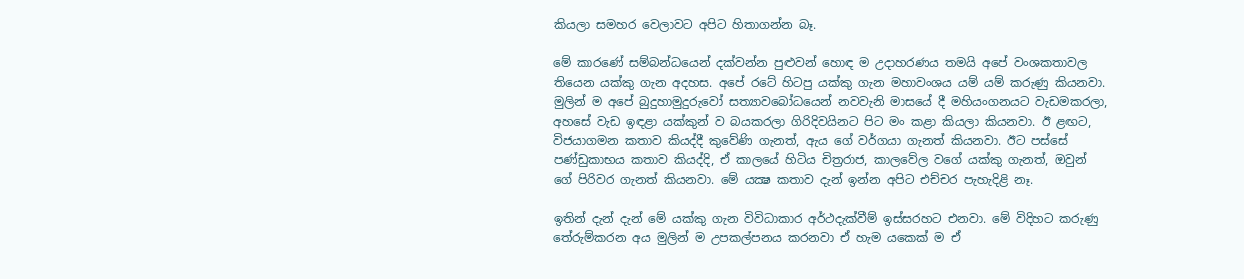කියලා සමහර වෙලාවට අපිට හිතාගන්න බෑ.

මේ කාරණේ සම්බන්ධයෙන් දක්වන්න පුළුවන් හොඳ ම උදාහරණය තමයි අපේ වංශකතාවල තියෙන යක්කු ගැන අදහස. අපේ රටේ හිටපු යක්කු ගැන මහාවංශය යම් යම් කරුණු කියනවා. මුලින් ම අපේ බුදුහාමුදුරුවෝ සත්‍යාවබෝධයෙන් නවවැනි මාසයේ දී මහියංගනයට වැඩමකරලා, අහසේ වැඩ ඉඳළා යක්කුන් ව බයකරලා ගිරිදිවයිනට පිට මං කළා කියලා කියනවා. ඊ ළඟට, විජයාගමන කතාව කියද්දී කුවේණි ගැනත්, ඇය ගේ වර්ගයා ගැනත් කියනවා. ඊට පස්සේ පණ්ඩුකාභය කතාව කියද්දි, ඒ කාලයේ හිටිය චිත්‍රරාජ, කාලවේල වගේ යක්කු ගැනත්, ඔවුන් ගේ පිරිවර ගැනත් කියනවා. මේ යක්‍ෂ කතාව දැන් ඉන්න අපිට එච්චර පැහැදිළි නෑ.

ඉතින් දැන් දැන් මේ යක්කු ගැන විවිධාකාර අර්ථදැක්වීම් ඉස්සරහට එනවා. මේ විදිහට කරුණු තේරුම්කරන අය මුලින් ම උපකල්පනය කරනවා ඒ හැම යකෙක් ම ඒ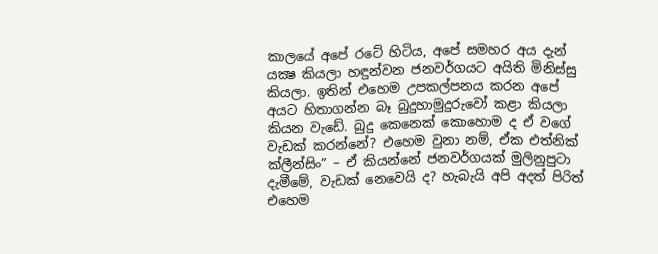කාලයේ අපේ රටේ හිටිය, අපේ සමහර අය දැන් යක්‍ෂ කියලා හඳුන්වන ජනවර්ගයට අයිති මිනිස්සු කියලා. ඉතින් එහෙම උපකල්පනය කරන අපේ අයට හිතාගන්න බෑ බුදුහාමුදුරුවෝ කළා කියලා කියන වැඩේ. බුදු කෙනෙක් කොහොම ද ඒ වගේ වැඩක් කරන්නේ? එහෙම වුනා නම්, ඒක එත්නික් ක්ලීන්සිං” – ඒ කියන්නේ ජනවර්ගයක් මුලිනුපුටා දැමීමේ, වැඩක් නෙවෙයි ද? හැබැයි අපි අදත් පිරිත් එහෙම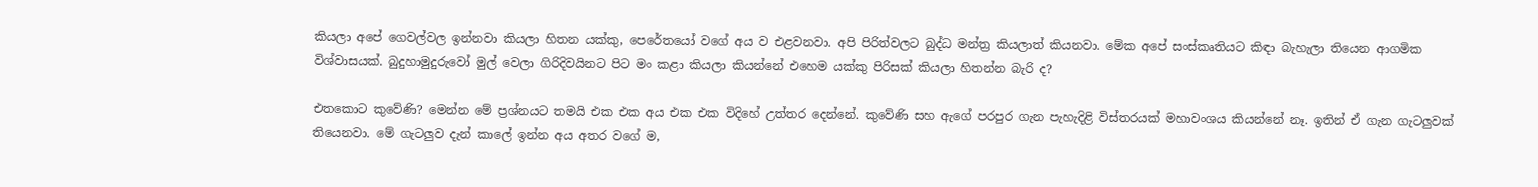කියලා අපේ ගෙවල්වල ඉන්නවා කියලා හිතන යක්කු, පෙරේතයෝ වගේ අය ව එළවනවා. අපි පිරිත්වලට බුද්ධ මන්ත්‍ර කියලාත් කියනවා. මේක අපේ සංස්කෘතියට කිඳා බැහැලා තියෙන ආගමික විශ්වාසයක්. බුදුහාමුදුරුවෝ මුල් වෙලා ගිරිදිවයිනට පිට මං කළා කියලා කියන්නේ එහෙම යක්කු පිරිසක් කියලා හිතන්න බැරි ද?

එතකොට කුවේණි? මෙන්න මේ ප්‍රශ්නයට තමයි එක එක අය එක එක විදිහේ උත්තර දෙන්නේ. කුවේණි සහ ඇගේ පරපුර ගැන පැහැදිළි විස්තරයක් මහාවංශය කියන්නේ නෑ. ඉතින් ඒ ගැන ගැටලුවක් තියෙනවා. මේ ගැටලුව දැන් කාලේ ඉන්න අය අතර වගේ ම,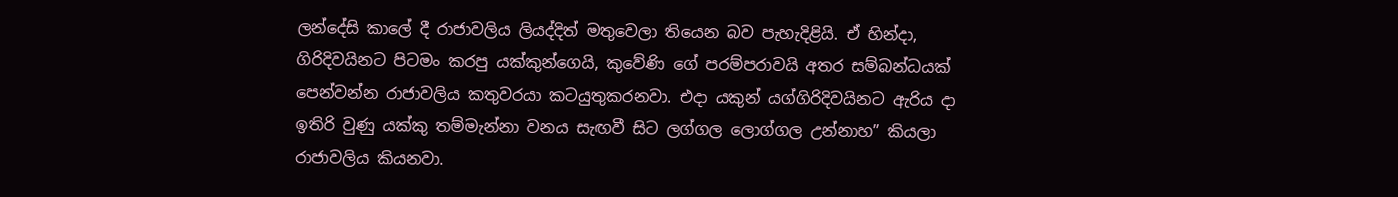ලන්දේසි කාලේ දී රාජාවලිය ලියද්දිත් මතුවෙලා තියෙන බව පැහැදිළියි. ඒ හින්දා, ගිරිදිවයිනට පිටමං කරපු යක්කුන්ගෙයි, කුවේණි ගේ පරම්පරාවයි අතර සම්බන්ධයක් පෙන්වන්න රාජාවලිය කතුවරයා කටයුතුකරනවා. එදා යකුන් යග්ගිරිදිවයිනට ඇරිය දා ඉතිරි වුණු යක්කු තම්මැන්නා වනය සැඟවී සිට ලග්ගල ලොග්ගල උන්නාහ” කියලා රාජාවලිය කියනවා.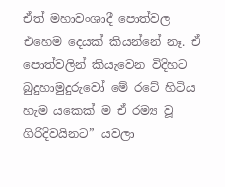ඒත් මහාවංශාදී පොත්වල එහෙම දෙයක් කියන්නේ නෑ. ඒ පොත්වලින් කියැවෙන විදිහට බුදුහාමුදුරුවෝ මේ රටේ හිටිය හැම යකෙක් ම ඒ රම්‍ය වූ ගිරිදිවයිනට” යවලා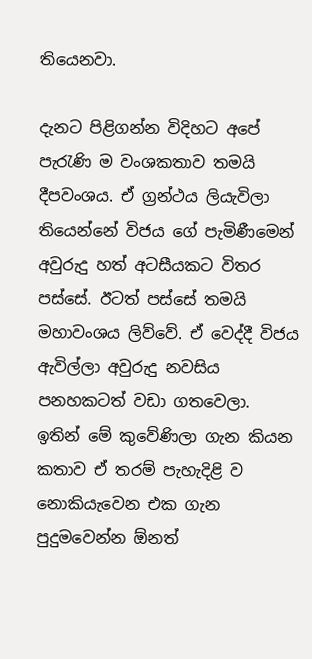තියෙනවා.

දැනට පිළිගන්න විදිහට අපේ පැරැණි ම වංශකතාව තමයි දීපවංශය. ඒ ග්‍රන්ථය ලියැවිලා තියෙන්නේ විජය ගේ පැමිණීමෙන් අවුරුදු හත් අටසීයකට විතර පස්සේ. ඊටත් පස්සේ තමයි මහාවංශය ලිව්වේ. ඒ වෙද්දී විජය ඇවිල්ලා අවුරුදු නවසිය පනහකටත් වඩා ගතවෙලා. ඉතින් මේ කුවේණිලා ගැන කියන කතාව ඒ තරම් පැහැදිළි ව නොකියැවෙන එක ගැන පුදුමවෙන්න ඕනත්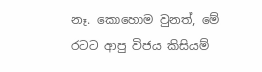නෑ. කොහොම වුනත්, මේ රටට ආපු විජය කිසියම්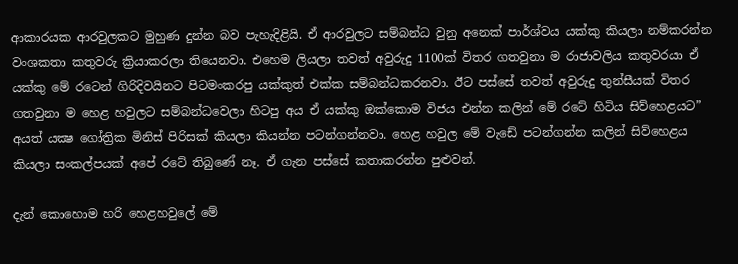ආකාරයක ආරවුලකට මුහුණ දුන්න බව පැහැදිළියි. ඒ ආරවුලට සම්බන්ධ වුනු අනෙක් පාර්ශ්වය යක්කු කියලා නම්කරන්න වංශකතා කතුවරු ක්‍රියාකරලා තියෙනවා. එහෙම ලියලා තවත් අවුරුදු 1100ක් විතර ගතවුනා ම රාජාවලිය කතුවරයා ඒ යක්කු මේ රටෙන් ගිරිදිවයිනට පිටමංකරපු යක්කුත් එක්ක සම්බන්ධකරනවා. ඊට පස්සේ තවත් අවුරුදු තුන්සීයක් විතර ගතවුනා ම හෙළ හවුලට සම්බන්ධවෙලා හිටපු අය ඒ යක්කු ඔක්කොම විජය එන්න කලින් මේ රටේ හිටිය සිව්හෙළයට” අයත් යක්‍ෂ ගෝත්‍රික මිනිස් පිරිසක් කියලා කියන්න පටන්ගන්නවා. හෙළ හවුල මේ වැඩේ පටන්ගන්න කලින් සිව්හෙළය කියලා සංකල්පයක් අපේ රටේ තිබුණේ නෑ. ඒ ගැන පස්සේ කතාකරන්න පුළුවන්.

දැන් කොහොම හරි හෙළහවුලේ මේ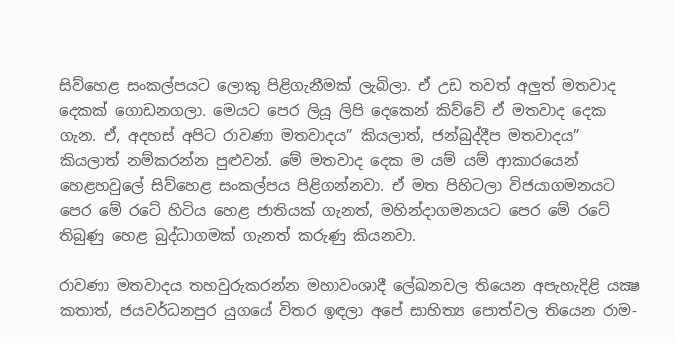සිව්හෙළ සංකල්පයට ලොකු පිළිගැනීමක් ලැබිලා. ඒ උඩ තවත් අලුත් මතවාද දෙකක් ගොඩනගලා. මෙයට පෙර ලියූ ලිපි දෙකෙන් කිව්වේ ඒ මතවාද දෙක ගැන. ඒ, අදහස් අපිට රාවණා මතවාදය” කියලාත්, ජන්බුද්දීප මතවාදය” කියලාත් නම්කරන්න පුළුවන්. මේ මතවාද දෙක ම යම් යම් ආකාරයෙන් හෙළහවුලේ සිව්හෙළ සංකල්පය පිළිගන්නවා. ඒ මත පිහිටලා විජයාගමනයට පෙර මේ රටේ හිටිය හෙළ ජාතියක් ගැනත්, මහින්දාගමනයට පෙර මේ රටේ තිබුණු හෙළ බුද්ධාගමක් ගැනත් කරුණු කියනවා.

රාවණා මතවාදය තහවුරුකරන්න මහාවංශාදී ලේඛනවල තියෙන අපැහැදිළි යක්‍ෂ කතාත්, ජයවර්ධනපුර යුගයේ විතර ඉඳලා අපේ සාහිත්‍ය පොත්වල තියෙන රාම-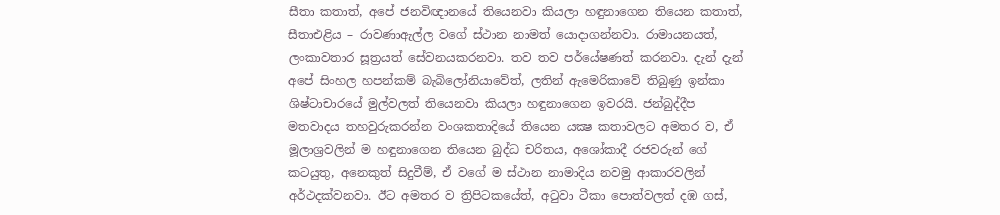සීතා කතාත්, අපේ ජනවිඥානයේ තියෙනවා කියලා හඳුනාගෙන තියෙන කතාත්, සීතාඑළිය – රාවණාඇල්ල වගේ ස්ථාන නාමත් යොදාගන්නවා. රාමායනයත්, ලංකාවතාර සූත්‍රයත් සේවනයකරනවා. තව තව පර්යේෂණත් කරනවා. දැන් දැන් අපේ සිංහල හපන්කම් බැබිලෝනියාවේත්, ලතින් ඇමෙරිකාවේ තිබුණු ඉන්කා ශිෂ්ටාචාරයේ මුල්වලත් තියෙනවා කියලා හඳුනාගෙන ඉවරයි. ජන්බුද්දීප මතවාදය තහවුරුකරන්න වංශකතාදියේ තියෙන යක්‍ෂ කතාවලට අමතර ව, ඒ මූලාශ්‍රවලින් ම හඳුනාගෙන තියෙන බුද්ධ චරිතය, අශෝකාදී රජවරුන් ගේ කටයුතු, අනෙකුත් සිදුවීම්, ඒ වගේ ම ස්ථාන නාමාදිය නවමු ආකාරවලින් අර්ථදක්වනවා. ඊට අමතර ව ත්‍රිපිටකයේත්, අටුවා ටීකා පොත්වලත් දඹ ගස්,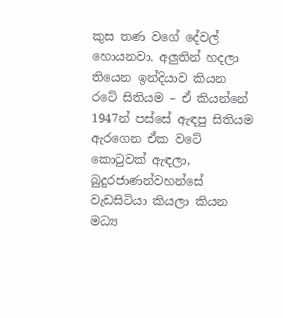කුස තණ වගේ දේවල් හොයනවා. අලුතින් හදලා තියෙන ඉන්දියාව කියන රටේ සිතියම – ඒ කියන්නේ 1947න් පස්සේ ඇඳපු සිතියම ඇරගෙන ඒක වටේ කොටුවක් ඇඳලා, බුදුරජාණන්වහන්සේ වැඩසිටියා කියලා කියන මධ්‍ය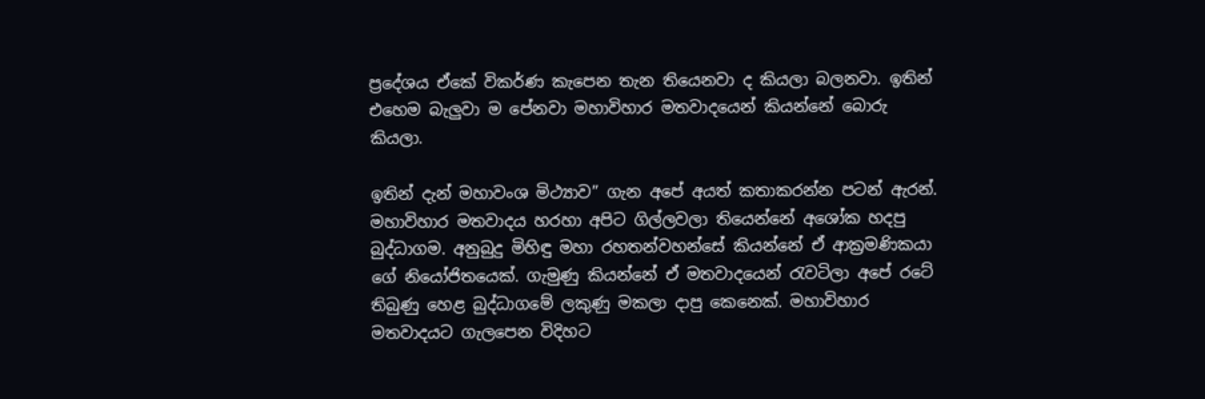ප්‍රදේශය ඒකේ විකර්ණ කැපෙන තැන තියෙනවා ද කියලා බලනවා. ඉතින් එහෙම බැලුවා ම පේනවා මහාවිහාර මතවාදයෙන් කියන්නේ බොරු කියලා.

ඉතින් දැන් මහාවංශ මිථ්‍යාව” ගැන අපේ අයත් කතාකරන්න පටන් ඇරන්. මහාවිහාර මතවාදය හරහා අපිට ගිල්ලවලා තියෙන්නේ අශෝක හදපු බුද්ධාගම. අනුබුදු මිහිඳු මහා රහතන්වහන්සේ කියන්නේ ඒ ආක්‍රමණිකයා ගේ නියෝජිතයෙක්. ගැමුණු කියන්නේ ඒ මතවාදයෙන් රැවටිලා අපේ රටේ තිබුණු හෙළ බුද්ධාගමේ ලකුණු මකලා දාපු කෙනෙක්. මහාවිහාර මතවාදයට ගැලපෙන විදිහට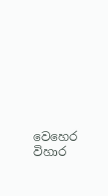වෙහෙර විහාර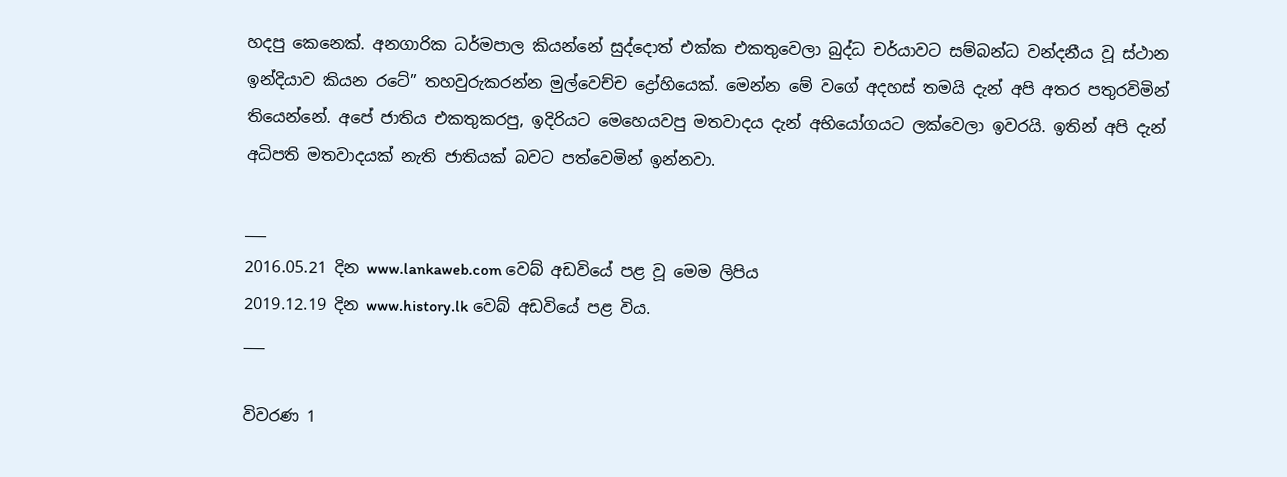හදපු කෙනෙක්. අනගාරික ධර්මපාල කියන්නේ සුද්දොත් එක්ක එකතුවෙලා බුද්ධ චර්යාවට සම්බන්ධ වන්දනීය වූ ස්ථාන ඉන්දියාව කියන රටේ” තහවුරුකරන්න මුල්වෙච්ච ද්‍රෝහියෙක්. මෙන්න මේ වගේ අදහස් තමයි දැන් අපි අතර පතුරවිමින් තියෙන්නේ. අපේ ජාතිය එකතුකරපු, ඉදිරියට මෙහෙයවපු මතවාදය දැන් අභියෝගයට ලක්වෙලා ඉවරයි. ඉතින් අපි දැන් අධිපති මතවාදයක් නැති ජාතියක් බවට පත්වෙමින් ඉන්නවා.

___
2016.05.21 දින www.lankaweb.com වෙබ් අඩවියේ පළ වූ මෙම ලිපිය
2019.12.19 දින www.history.lk වෙබ් අඩවියේ පළ විය.
___

විවරණ 1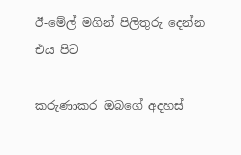ඊ-මේල් මගින් පිලිතුරු දෙන්න එය පිට

කරුණාකර ඔබගේ අදහස්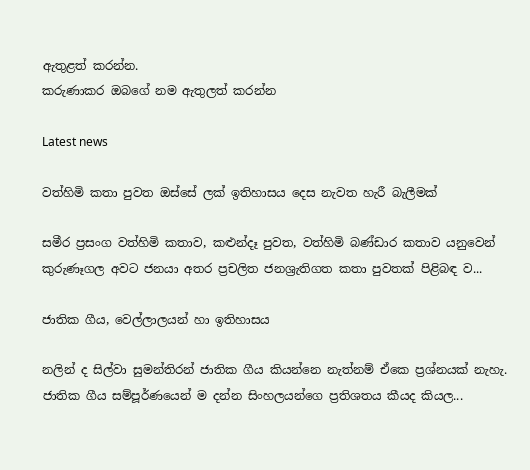ඇතුළත් කරන්න.
කරුණාකර ඔබගේ නම ඇතුලත් කරන්න

Latest news

වත්හිමි කතා පුවත ඔස්සේ ලක් ඉතිහාසය දෙස නැවත හැරී බැලීමක්

සමීර ප්‍රසංග වත්හිමි කතාව, කළුන්දෑ පුවත, වත්හිමි බණ්ඩාර කතාව යනුවෙන් කුරුණෑගල අවට ජනයා අතර ප්‍රචලිත ජනශ්‍රැතිගත කතා පුවතක් පිළිබඳ ව...

ජාතික ගීය, වෙල්ලාලයන් හා ඉතිහාසය

නලින් ද සිල්වා සුමන්තිරන් ජාතික ගීය කියන්නෙ නැත්නම් ඒකෙ ප්‍රශ්නයක් නැහැ. ජාතික ගීය සම්පූර්ණයෙන් ම දන්න සිංහලයන්ගෙ ප්‍රතිශතය කීයද කියල...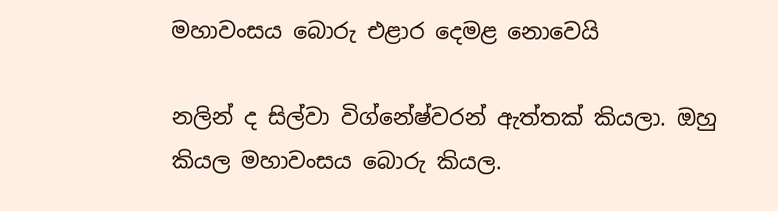මහාවංසය බොරු එළාර දෙමළ නොවෙයි

නලින් ද සිල්වා විග්නේෂ්වරන් ඇත්තක් කියලා. ඔහු කියල මහාවංසය බොරු කියල.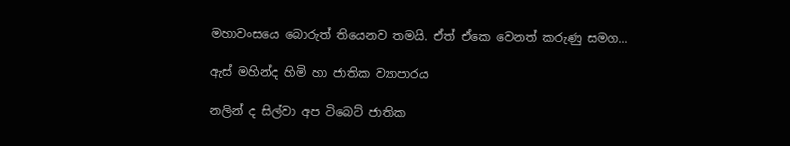මහාවංසයෙ බොරුත් තියෙනව තමයි. ඒත් ඒකෙ වෙනත් කරුණු සමග...

ඇස් මහින්ද හිමි හා ජාතික ව්‍යාපාරය

නලින් ද සිල්වා අප ටිබෙට් ජාතික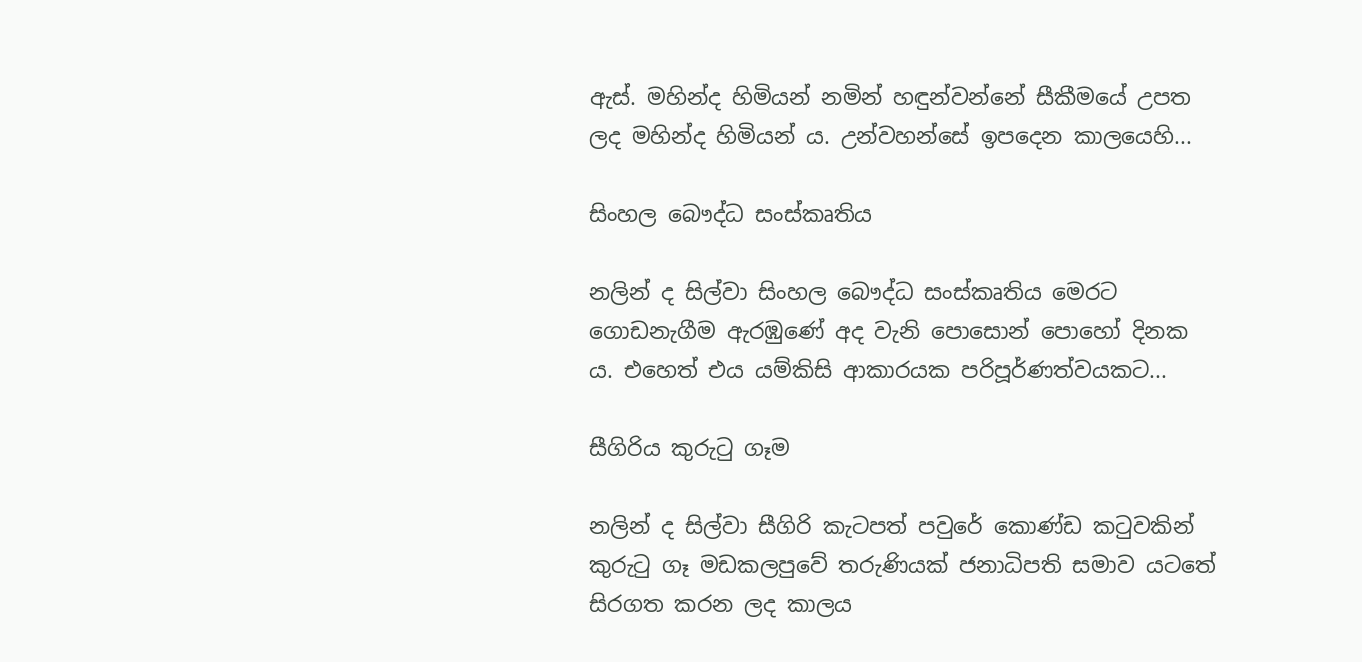ඇස්. මහින්ද හිමියන් නමින් හඳුන්වන්නේ සීකීමයේ උපත ලද මහින්ද හිමියන් ය. උන්වහන්සේ ඉපදෙන කාලයෙහි...

සිංහල බෞද්ධ සංස්කෘතිය

නලින් ද සිල්වා සිංහල බෞද්ධ සංස්කෘතිය මෙරට ගොඩනැගීම ඇරඹුණේ අද වැනි පොසොන් පොහෝ දිනක ය. එහෙත් එය යම්කිසි ආකාරයක පරිපූර්ණත්වයකට...

සීගිරිය කුරුටු ගෑම

නලින් ද සිල්වා සීගිරි කැටපත් පවුරේ කොණ්ඩ කටුවකින් කුරුටු ගෑ මඩකලපුවේ තරුණියක් ජනාධිපති සමාව යටතේ සිරගත කරන ලද කාලය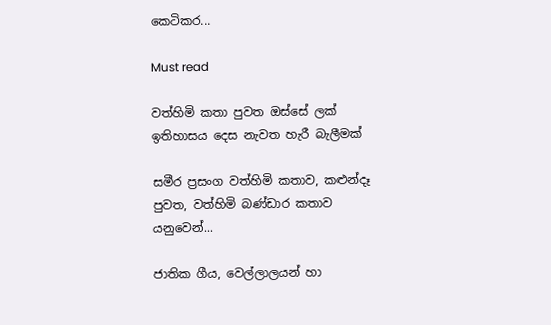කෙටිකර...

Must read

වත්හිමි කතා පුවත ඔස්සේ ලක් ඉතිහාසය දෙස නැවත හැරී බැලීමක්

සමීර ප්‍රසංග වත්හිමි කතාව, කළුන්දෑ පුවත, වත්හිමි බණ්ඩාර කතාව යනුවෙන්...

ජාතික ගීය, වෙල්ලාලයන් හා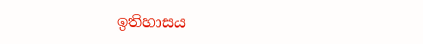ඉතිහාසය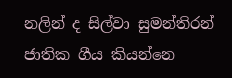නලින් ද සිල්වා සුමන්තිරන් ජාතික ගීය කියන්නෙ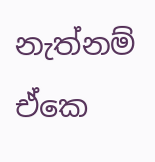නැත්නම් ඒකෙ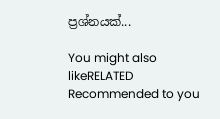ප්‍රශ්නයක්...

You might also likeRELATED
Recommended to you